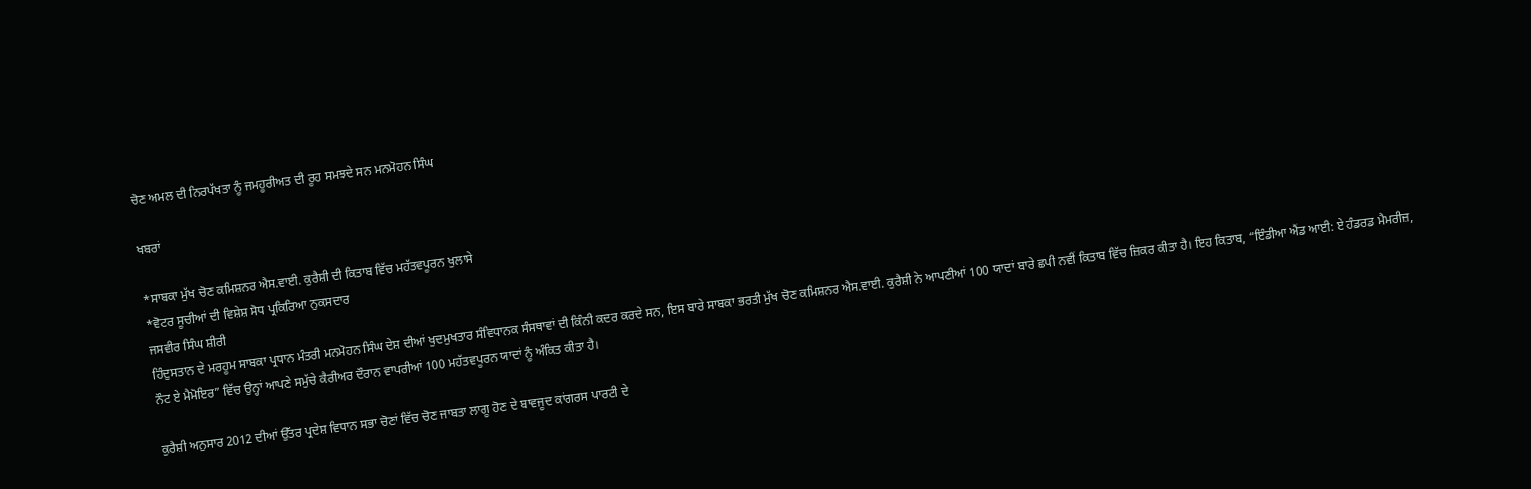ਚੋਣ ਅਮਲ ਦੀ ਨਿਰਪੱਖਤਾ ਨੂੰ ਜਮਹੂਰੀਅਤ ਦੀ ਰੂਹ ਸਮਝਦੇ ਸਨ ਮਨਮੋਹਨ ਸਿੰਘ

ਖਬਰਾਂ

*ਸਾਬਕਾ ਮੁੱਖ ਚੋਣ ਕਮਿਸ਼ਨਰ ਐਸ.ਵਾਈ. ਕੁਰੈਸ਼ੀ ਦੀ ਕਿਤਾਬ ਵਿੱਚ ਮਹੱਤਵਪੂਰਨ ਖੁਲਾਸੇ
*ਵੋਟਰ ਸੂਚੀਆਂ ਦੀ ਵਿਸ਼ੇਸ਼ ਸੋਧ ਪ੍ਰਕਿਰਿਆ ਨੁਕਸਦਾਰ
ਜਸਵੀਰ ਸਿੰਘ ਸ਼ੀਰੀ
ਹਿੰਦੁਸਤਾਨ ਦੇ ਮਰਹੂਮ ਸਾਬਕਾ ਪ੍ਰਧਾਨ ਮੰਤਰੀ ਮਨਮੋਹਨ ਸਿੰਘ ਦੇਸ਼ ਦੀਆਂ ਖੁਦਮੁਖਤਾਰ ਸੰਵਿਧਾਨਕ ਸੰਸਥਾਵਾਂ ਦੀ ਕਿੰਨੀ ਕਦਰ ਕਰਦੇ ਸਨ, ਇਸ ਬਾਰੇ ਸਾਬਕਾ ਭਰਤੀ ਮੁੱਖ ਚੋਣ ਕਮਿਸ਼ਨਰ ਐਸ.ਵਾਈ. ਕੁਰੈਸ਼ੀ ਨੇ ਆਪਣੀਆਂ 100 ਯਾਦਾਂ ਬਾਰੇ ਛਪੀ ਨਵੀਂ ਕਿਤਾਬ ਵਿੱਚ ਜ਼ਿਕਰ ਕੀਤਾ ਹੈ। ਇਹ ਕਿਤਾਬ, “ਇੰਡੀਆ ਐਂਡ ਆਈ: ਏ ਹੰਡਰਡ ਮੈਮਰੀਜ਼, ਨੌਟ ਏ ਮੈਮੋਇਰ” ਵਿੱਚ ਉਨ੍ਹਾਂ ਆਪਣੇ ਸਮੁੱਚੇ ਕੈਰੀਅਰ ਦੌਰਾਨ ਵਾਪਰੀਆਂ 100 ਮਹੱਤਵਪੂਰਨ ਯਾਦਾਂ ਨੂੰ ਅੰਕਿਤ ਕੀਤਾ ਹੈ।

ਕੁਰੈਸ਼ੀ ਅਨੁਸਾਰ 2012 ਦੀਆਂ ਉੱਤਰ ਪ੍ਰਦੇਸ਼ ਵਿਧਾਨ ਸਭਾ ਚੋਣਾਂ ਵਿੱਚ ਚੋਣ ਜਾਬਤਾ ਲਾਗੂ ਹੋਣ ਦੇ ਬਾਵਜੂਦ ਕਾਂਗਰਸ ਪਾਰਟੀ ਦੇ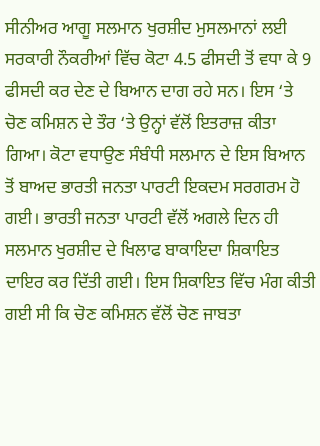ਸੀਨੀਅਰ ਆਗੂ ਸਲਮਾਨ ਖੁਰਸ਼ੀਦ ਮੁਸਲਮਾਨਾਂ ਲਈ ਸਰਕਾਰੀ ਨੌਕਰੀਆਂ ਵਿੱਚ ਕੋਟਾ 4.5 ਫੀਸਦੀ ਤੋਂ ਵਧਾ ਕੇ 9 ਫੀਸਦੀ ਕਰ ਦੇਣ ਦੇ ਬਿਆਨ ਦਾਗ ਰਹੇ ਸਨ। ਇਸ ‘ਤੇ ਚੋਣ ਕਮਿਸ਼ਨ ਦੇ ਤੌਰ ‘ਤੇ ਉਨ੍ਹਾਂ ਵੱਲੋਂ ਇਤਰਾਜ਼ ਕੀਤਾ ਗਿਆ। ਕੋਟਾ ਵਧਾਉਣ ਸੰਬੰਧੀ ਸਲਮਾਨ ਦੇ ਇਸ ਬਿਆਨ ਤੋਂ ਬਾਅਦ ਭਾਰਤੀ ਜਨਤਾ ਪਾਰਟੀ ਇਕਦਮ ਸਰਗਰਮ ਹੋ ਗਈ। ਭਾਰਤੀ ਜਨਤਾ ਪਾਰਟੀ ਵੱਲੋਂ ਅਗਲੇ ਦਿਨ ਹੀ ਸਲਮਾਨ ਖੁਰਸ਼ੀਦ ਦੇ ਖਿਲਾਫ ਬਾਕਾਇਦਾ ਸ਼ਿਕਾਇਤ ਦਾਇਰ ਕਰ ਦਿੱਤੀ ਗਈ। ਇਸ ਸ਼ਿਕਾਇਤ ਵਿੱਚ ਮੰਗ ਕੀਤੀ ਗਈ ਸੀ ਕਿ ਚੋਣ ਕਮਿਸ਼ਨ ਵੱਲੋਂ ਚੋਣ ਜਾਬਤਾ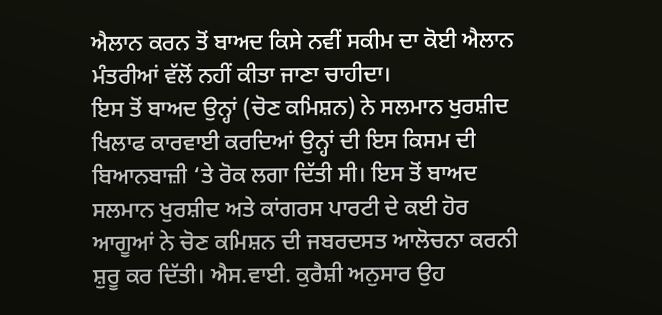ਐਲਾਨ ਕਰਨ ਤੋਂ ਬਾਅਦ ਕਿਸੇ ਨਵੀਂ ਸਕੀਮ ਦਾ ਕੋਈ ਐਲਾਨ ਮੰਤਰੀਆਂ ਵੱਲੋਂ ਨਹੀਂ ਕੀਤਾ ਜਾਣਾ ਚਾਹੀਦਾ।
ਇਸ ਤੋਂ ਬਾਅਦ ਉਨ੍ਹਾਂ (ਚੋਣ ਕਮਿਸ਼ਨ) ਨੇ ਸਲਮਾਨ ਖੁਰਸ਼ੀਦ ਖਿਲਾਫ ਕਾਰਵਾਈ ਕਰਦਿਆਂ ਉਨ੍ਹਾਂ ਦੀ ਇਸ ਕਿਸਮ ਦੀ ਬਿਆਨਬਾਜ਼ੀ ‘ਤੇ ਰੋਕ ਲਗਾ ਦਿੱਤੀ ਸੀ। ਇਸ ਤੋਂ ਬਾਅਦ ਸਲਮਾਨ ਖੁਰਸ਼ੀਦ ਅਤੇ ਕਾਂਗਰਸ ਪਾਰਟੀ ਦੇ ਕਈ ਹੋਰ ਆਗੂਆਂ ਨੇ ਚੋਣ ਕਮਿਸ਼ਨ ਦੀ ਜਬਰਦਸਤ ਆਲੋਚਨਾ ਕਰਨੀ ਸ਼ੁਰੂ ਕਰ ਦਿੱਤੀ। ਐਸ.ਵਾਈ. ਕੁਰੈਸ਼ੀ ਅਨੁਸਾਰ ਉਹ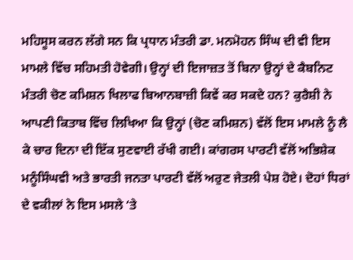ਮਹਿਸੂਸ ਕਰਨ ਲੱਗੇ ਸਨ ਕਿ ਪ੍ਰਧਾਨ ਮੰਤਰੀ ਡਾ. ਮਨਮੋਹਨ ਸਿੰਘ ਦੀ ਵੀ ਇਸ ਮਾਮਲੇ ਵਿੱਚ ਸਹਿਮਤੀ ਹੋਵੇਗੀ। ਉਨ੍ਹਾਂ ਦੀ ਇਜਾਜ਼ਤ ਤੋਂ ਬਿਨਾ ਉਨ੍ਹਾਂ ਦੇ ਕੈਬਨਿਟ ਮੰਤਰੀ ਚੋਣ ਕਮਿਸ਼ਨ ਖਿਲਾਫ ਬਿਆਨਬਾਜ਼ੀ ਕਿਵੇਂ ਕਰ ਸਕਦੇ ਹਨ? ਕੁਰੈਸ਼ੀ ਨੇ ਆਪਣੀ ਕਿਤਾਬ ਵਿੱਚ ਲਿਖਿਆ ਕਿ ਉਨ੍ਹਾਂ (ਚੋਣ ਕਮਿਸ਼ਨ) ਵੱਲੋਂ ਇਸ ਮਾਮਲੇ ਨੂੰ ਲੈ ਕੇ ਚਾਰ ਦਿਨਾ ਦੀ ਇੱਕ ਸੁਣਵਾਈ ਰੱਖੀ ਗਈ। ਕਾਂਗਰਸ ਪਾਰਟੀ ਵੱਲੋਂ ਅਭਿਸ਼ੇਕ ਮਨੂੰਸਿੰਘਵੀ ਅਤੇ ਭਾਰਤੀ ਜਨਤਾ ਪਾਰਟੀ ਵੱਲੋਂ ਅਰੁਣ ਜੇਤਲੀ ਪੇਸ਼ ਹੋਏ। ਦੋਹਾਂ ਧਿਰਾਂ ਦੇ ਵਕੀਲਾਂ ਨੇ ਇਸ ਮਸਲੇ ‘ਤੇ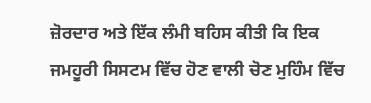ਜ਼ੋਰਦਾਰ ਅਤੇ ਇੱਕ ਲੰਮੀ ਬਹਿਸ ਕੀਤੀ ਕਿ ਇਕ ਜਮਹੂਰੀ ਸਿਸਟਮ ਵਿੱਚ ਹੋਣ ਵਾਲੀ ਚੋਣ ਮੁਹਿੰਮ ਵਿੱਚ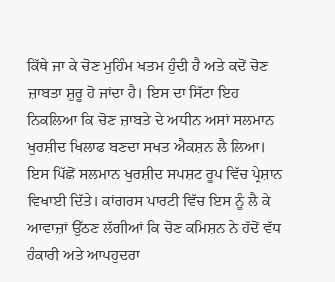ਕਿੱਥੇ ਜਾ ਕੇ ਚੋਣ ਮੁਹਿੰਮ ਖਤਮ ਹੁੰਦੀ ਹੈ ਅਤੇ ਕਦੋਂ ਚੋਣ ਜ਼ਾਬਤਾ ਸ਼ੁਰੂ ਹੋ ਜਾਂਦਾ ਹੈ। ਇਸ ਦਾ ਸਿੱਟਾ ਇਹ ਨਿਕਲਿਆ ਕਿ ਚੋਣ ਜ਼ਾਬਤੇ ਦੇ ਅਧੀਨ ਅਸਾਂ ਸਲਮਾਨ ਖੁਰਸ਼ੀਦ ਖਿਲਾਫ ਬਣਦਾ ਸਖਤ ਐਕਸ਼ਨ ਲੈ ਲਿਆ। ਇਸ ਪਿੱਛੋਂ ਸਲਮਾਨ ਖੁਰਸ਼ੀਦ ਸਪਸ਼ਟ ਰੂਪ ਵਿੱਚ ਪ੍ਰੇਸ਼ਾਨ ਵਿਖਾਈ ਦਿੱਤੇ। ਕਾਂਗਰਸ ਪਾਰਟੀ ਵਿੱਚ ਇਸ ਨੂੰ ਲੈ ਕੇ ਆਵਾਜ਼ਾਂ ਉੱਠਣ ਲੱਗੀਆਂ ਕਿ ਚੋਣ ਕਮਿਸ਼ਨ ਨੇ ਹੱਦੋਂ ਵੱਧ ਹੰਕਾਰੀ ਅਤੇ ਆਪਹੁਦਰਾ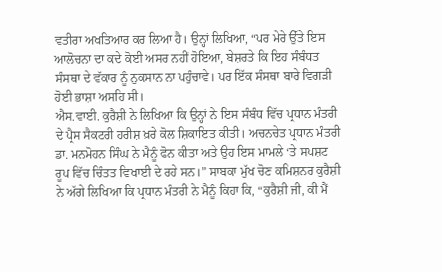ਵਤੀਰਾ ਅਖਤਿਆਰ ਕਰ ਲਿਆ ਹੈ। ਉਨ੍ਹਾਂ ਲਿਖਿਆ, “ਪਰ ਮੇਰੇ ਉੱਤੇ ਇਸ ਆਲੋਚਨਾ ਦਾ ਕਦੇ ਕੋਈ ਅਸਰ ਨਹੀਂ ਹੋਇਆ, ਬੇਸ਼ਰਤੇ ਕਿ ਇਹ ਸੰਬੰਧਤ ਸੰਸਥਾ ਦੇ ਵੱਕਾਰ ਨੂੰ ਨੁਕਸਾਨ ਨਾ ਪਹੁੰਚਾਵੇ। ਪਰ ਇੱਕ ਸੰਸਥਾ ਬਾਰੇ ਵਿਗੜੀ ਹੋਈ ਭਾਸ਼ਾ ਅਸਹਿ ਸੀ।
ਐਸ.ਵਾਈ. ਕੁਰੈਸ਼ੀ ਨੇ ਲਿਖਿਆ ਕਿ ਉਨ੍ਹਾਂ ਨੇ ਇਸ ਸੰਬੰਧ ਵਿੱਚ ਪ੍ਰਧਾਨ ਮੰਤਰੀ ਦੇ ਪ੍ਰੈਸ ਸੈਕਟਰੀ ਹਰੀਸ਼ ਖ਼ਰੇ ਕੋਲ ਸ਼ਿਕਾਇਤ ਕੀਤੀ। ਅਚਨਚੇਤ ਪ੍ਰਧਾਨ ਮੰਤਰੀ ਡਾ. ਮਨਮੋਹਨ ਸਿੰਘ ਨੇ ਮੈਨੂੰ ਫੋਨ ਕੀਤਾ ਅਤੇ ਉਹ ਇਸ ਮਾਮਲੇ ‘ਤੇ ਸਪਸ਼ਟ ਰੂਪ ਵਿੱਚ ਚਿੰਤਤ ਵਿਖਾਈ ਦੇ ਰਹੇ ਸਨ।” ਸਾਬਕਾ ਮੁੱਖ ਚੋਣ ਕਮਿਸ਼ਨਰ ਕੁਰੈਸ਼ੀ ਨੇ ਅੱਗੇ ਲਿਖਿਆ ਕਿ ਪ੍ਰਧਾਨ ਮੰਤਰੀ ਨੇ ਮੈਨੂੰ ਕਿਹਾ ਕਿ, “ਕੁਰੈਸ਼ੀ ਜੀ, ਕੀ ਮੈਂ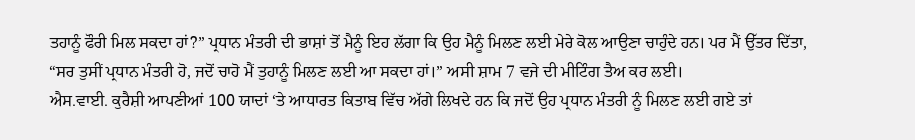ਤਹਾਨੂੰ ਫੌਰੀ ਮਿਲ ਸਕਦਾ ਹਾਂ?” ਪ੍ਰਧਾਨ ਮੰਤਰੀ ਦੀ ਭਾਸ਼ਾਂ ਤੋਂ ਮੈਨੂੰ ਇਹ ਲੱਗਾ ਕਿ ਉਹ ਮੈਨੂੰ ਮਿਲਣ ਲਈ ਮੇਰੇ ਕੋਲ ਆਉਣਾ ਚਾਹੁੰਦੇ ਹਨ। ਪਰ ਮੈਂ ਉੱਤਰ ਦਿੱਤਾ, “ਸਰ ਤੁਸੀਂ ਪ੍ਰਧਾਨ ਮੰਤਰੀ ਹੋ, ਜਦੋਂ ਚਾਹੋ ਮੈਂ ਤੁਹਾਨੂੰ ਮਿਲਣ ਲਈ ਆ ਸਕਦਾ ਹਾਂ।” ਅਸੀ ਸ਼ਾਮ 7 ਵਜੇ ਦੀ ਮੀਟਿੰਗ ਤੈਅ ਕਰ ਲਈ।
ਐਸ.ਵਾਈ. ਕੁਰੈਸ਼ੀ ਆਪਣੀਆਂ 100 ਯਾਦਾਂ ‘ਤੇ ਆਧਾਰਤ ਕਿਤਾਬ ਵਿੱਚ ਅੱਗੇ ਲਿਖਦੇ ਹਨ ਕਿ ਜਦੋਂ ਉਹ ਪ੍ਰਧਾਨ ਮੰਤਰੀ ਨੂੰ ਮਿਲਣ ਲਈ ਗਏ ਤਾਂ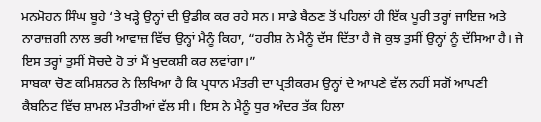ਮਨਮੋਹਨ ਸਿੰਘ ਬੂਹੇ ‘ਤੇ ਖੜ੍ਹੇ ਉਨ੍ਹਾਂ ਦੀ ਉਡੀਕ ਕਰ ਰਹੇ ਸਨ। ਸਾਡੇ ਬੈਠਣ ਤੋਂ ਪਹਿਲਾਂ ਹੀ ਇੱਕ ਪੂਰੀ ਤਰ੍ਹਾਂ ਜਾਇਜ਼ ਅਤੇ ਨਾਰਾਜ਼ਗੀ ਨਾਲ ਭਰੀ ਆਵਾਜ਼ ਵਿੱਚ ਉਨ੍ਹਾਂ ਮੈਨੂੰ ਕਿਹਾ, “ਹਰੀਸ਼ ਨੇ ਮੈਨੂੰ ਦੱਸ ਦਿੱਤਾ ਹੈ ਜੋ ਕੁਝ ਤੁਸੀਂ ਉਨ੍ਹਾਂ ਨੂੰ ਦੱਸਿਆ ਹੈ। ਜੇ ਇਸ ਤਰ੍ਹਾਂ ਤੁਸੀਂ ਸੋਚਦੇ ਹੋ ਤਾਂ ਮੈਂ ਖੁਦਕਸ਼ੀ ਕਰ ਲਵਾਂਗਾ।”
ਸਾਬਕਾ ਚੋਣ ਕਮਿਸ਼ਨਰ ਨੇ ਲਿਖਿਆ ਹੈ ਕਿ ਪ੍ਰਧਾਨ ਮੰਤਰੀ ਦਾ ਪ੍ਰਤੀਕਰਮ ਉਨ੍ਹਾਂ ਦੇ ਆਪਣੇ ਵੱਲ ਨਹੀਂ ਸਗੋਂ ਆਪਣੀ ਕੈਬਨਿਟ ਵਿੱਚ ਸ਼ਾਮਲ ਮੰਤਰੀਆਂ ਵੱਲ ਸੀ। ਇਸ ਨੇ ਮੈਨੂੰ ਧੁਰ ਅੰਦਰ ਤੱਕ ਹਿਲਾ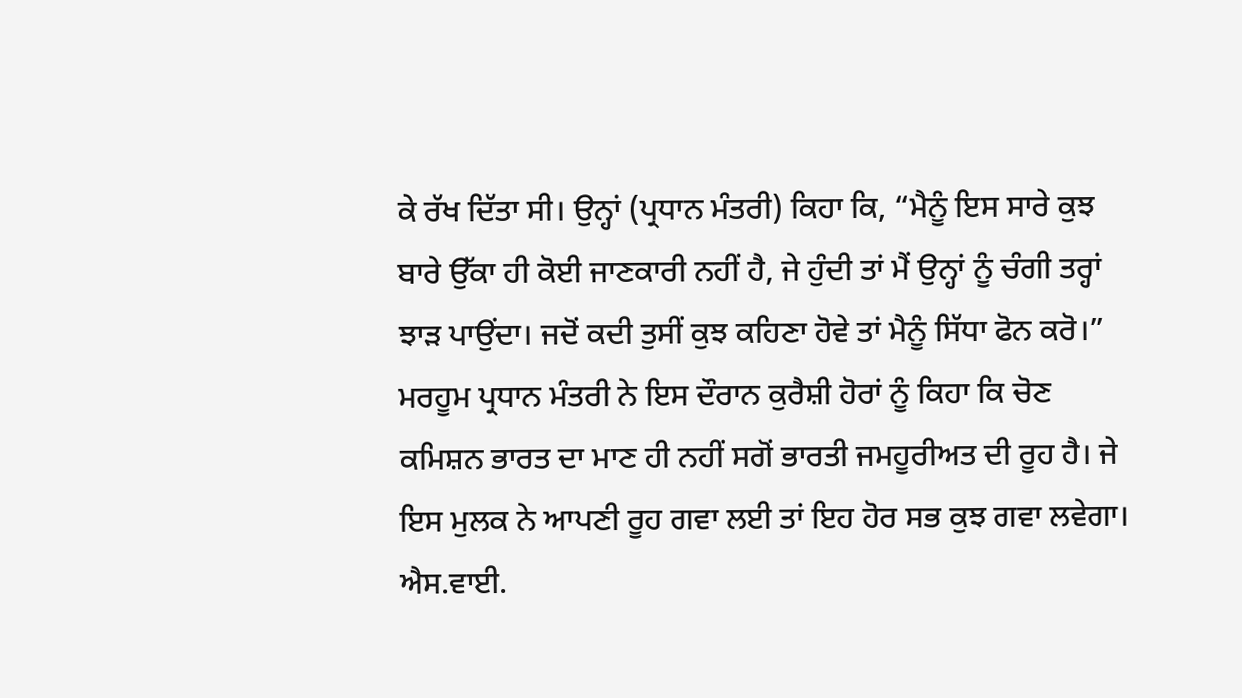ਕੇ ਰੱਖ ਦਿੱਤਾ ਸੀ। ਉਨ੍ਹਾਂ (ਪ੍ਰਧਾਨ ਮੰਤਰੀ) ਕਿਹਾ ਕਿ, “ਮੈਨੂੰ ਇਸ ਸਾਰੇ ਕੁਝ ਬਾਰੇ ਉੱਕਾ ਹੀ ਕੋਈ ਜਾਣਕਾਰੀ ਨਹੀਂ ਹੈ, ਜੇ ਹੁੰਦੀ ਤਾਂ ਮੈਂ ਉਨ੍ਹਾਂ ਨੂੰ ਚੰਗੀ ਤਰ੍ਹਾਂ ਝਾੜ ਪਾਉਂਦਾ। ਜਦੋਂ ਕਦੀ ਤੁਸੀਂ ਕੁਝ ਕਹਿਣਾ ਹੋਵੇ ਤਾਂ ਮੈਨੂੰ ਸਿੱਧਾ ਫੋਨ ਕਰੋ।” ਮਰਹੂਮ ਪ੍ਰਧਾਨ ਮੰਤਰੀ ਨੇ ਇਸ ਦੌਰਾਨ ਕੁਰੈਸ਼ੀ ਹੋਰਾਂ ਨੂੰ ਕਿਹਾ ਕਿ ਚੋਣ ਕਮਿਸ਼ਨ ਭਾਰਤ ਦਾ ਮਾਣ ਹੀ ਨਹੀਂ ਸਗੋਂ ਭਾਰਤੀ ਜਮਹੂਰੀਅਤ ਦੀ ਰੂਹ ਹੈ। ਜੇ ਇਸ ਮੁਲਕ ਨੇ ਆਪਣੀ ਰੂਹ ਗਵਾ ਲਈ ਤਾਂ ਇਹ ਹੋਰ ਸਭ ਕੁਝ ਗਵਾ ਲਵੇਗਾ।
ਐਸ.ਵਾਈ.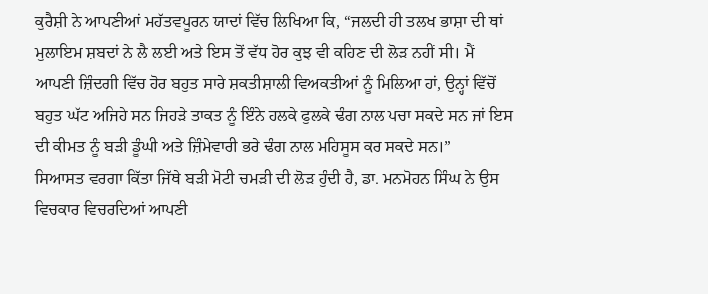ਕੁਰੈਸ਼ੀ ਨੇ ਆਪਣੀਆਂ ਮਹੱਤਵਪੂਰਨ ਯਾਦਾਂ ਵਿੱਚ ਲਿਖਿਆ ਕਿ, “ਜਲਦੀ ਹੀ ਤਲਖ ਭਾਸ਼ਾ ਦੀ ਥਾਂ ਮੁਲਾਇਮ ਸ਼ਬਦਾਂ ਨੇ ਲੈ ਲਈ ਅਤੇ ਇਸ ਤੋਂ ਵੱਧ ਹੋਰ ਕੁਝ ਵੀ ਕਹਿਣ ਦੀ ਲੋੜ ਨਹੀਂ ਸੀ। ਮੈਂ ਆਪਣੀ ਜ਼ਿੰਦਗੀ ਵਿੱਚ ਹੋਰ ਬਹੁਤ ਸਾਰੇ ਸ਼ਕਤੀਸ਼ਾਲੀ ਵਿਅਕਤੀਆਂ ਨੂੰ ਮਿਲਿਆ ਹਾਂ, ਉਨ੍ਹਾਂ ਵਿੱਚੋਂ ਬਹੁਤ ਘੱਟ ਅਜਿਹੇ ਸਨ ਜਿਹੜੇ ਤਾਕਤ ਨੂੰ ਇੰਨੇ ਹਲਕੇ ਫੁਲਕੇ ਢੰਗ ਨਾਲ ਪਚਾ ਸਕਦੇ ਸਨ ਜਾਂ ਇਸ ਦੀ ਕੀਮਤ ਨੂੰ ਬੜੀ ਡੂੰਘੀ ਅਤੇ ਜ਼ਿੰਮੇਵਾਰੀ ਭਰੇ ਢੰਗ ਨਾਲ ਮਹਿਸੂਸ ਕਰ ਸਕਦੇ ਸਨ।”
ਸਿਆਸਤ ਵਰਗਾ ਕਿੱਤਾ ਜਿੱਥੇ ਬੜੀ ਮੋਟੀ ਚਮੜੀ ਦੀ ਲੋੜ ਹੁੰਦੀ ਹੈ, ਡਾ. ਮਨਮੋਹਨ ਸਿੰਘ ਨੇ ਉਸ ਵਿਚਕਾਰ ਵਿਚਰਦਿਆਂ ਆਪਣੀ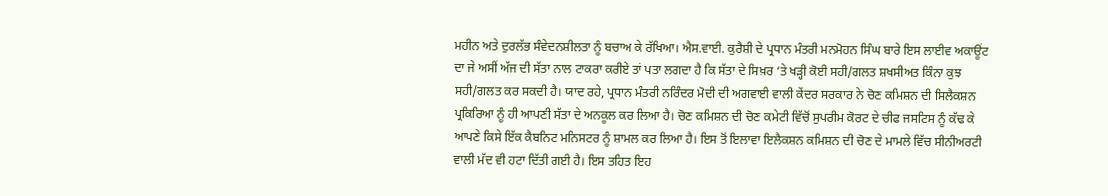ਮਹੀਨ ਅਤੇ ਦੁਰਲੱਭ ਸੰਵੇਦਨਸ਼ੀਲਤਾ ਨੂੰ ਬਚਾਅ ਕੇ ਰੱਖਿਆ। ਐਸ.ਵਾਈ. ਕੁਰੈਸ਼ੀ ਦੇ ਪ੍ਰਧਾਨ ਮੰਤਰੀ ਮਨਮੋਹਨ ਸਿੰਘ ਬਾਰੇ ਇਸ ਲਾਈਵ ਅਕਾਊਂਟ ਦਾ ਜੇ ਅਸੀਂ ਅੱਜ ਦੀ ਸੱਤਾ ਨਾਲ ਟਾਕਰਾ ਕਰੀਏ ਤਾਂ ਪਤਾ ਲਗਦਾ ਹੈ ਕਿ ਸੱਤਾ ਦੇ ਸਿਖ਼ਰ ‘ਤੇ ਖੜ੍ਹੀ ਕੋਈ ਸਹੀ/ਗਲਤ ਸ਼ਖਸੀਅਤ ਕਿੰਨਾ ਕੁਝ ਸਹੀ/ਗਲਤ ਕਰ ਸਕਦੀ ਹੈ। ਯਾਦ ਰਹੇ, ਪ੍ਰਧਾਨ ਮੰਤਰੀ ਨਰਿੰਦਰ ਮੋਦੀ ਦੀ ਅਗਵਾਈ ਵਾਲੀ ਕੇਂਦਰ ਸਰਕਾਰ ਨੇ ਚੋਣ ਕਮਿਸ਼ਨ ਦੀ ਸਿਲੈਕਸ਼ਨ ਪ੍ਰਕਿਰਿਆ ਨੂੰ ਹੀ ਆਪਣੀ ਸੱਤਾ ਦੇ ਅਨਕੂਲ ਕਰ ਲਿਆ ਹੈ। ਚੋਣ ਕਮਿਸ਼ਨ ਦੀ ਚੋਣ ਕਮੇਟੀ ਵਿੱਚੋਂ ਸੁਪਰੀਮ ਕੋਰਟ ਦੇ ਚੀਫ ਜਸਟਿਸ ਨੂੰ ਕੱਢ ਕੇ ਆਪਣੇ ਕਿਸੇ ਇੱਕ ਕੈਬਨਿਟ ਮਨਿਸਟਰ ਨੂੰ ਸ਼ਾਮਲ ਕਰ ਲਿਆ ਹੈ। ਇਸ ਤੋਂ ਇਲਾਵਾ ਇਲੈਕਸ਼ਨ ਕਮਿਸ਼ਨ ਦੀ ਚੋਣ ਦੇ ਮਾਮਲੇ ਵਿੱਚ ਸੀਨੀਅਰਟੀ ਵਾਲੀ ਮੱਦ ਵੀ ਹਟਾ ਦਿੱਤੀ ਗਈ ਹੈ। ਇਸ ਤਹਿਤ ਇਹ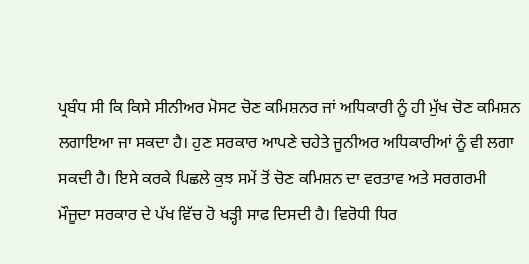ਪ੍ਰਬੰਧ ਸੀ ਕਿ ਕਿਸੇ ਸੀਨੀਅਰ ਮੋਸਟ ਚੋਣ ਕਮਿਸ਼ਨਰ ਜਾਂ ਅਧਿਕਾਰੀ ਨੂੰ ਹੀ ਮੁੱਖ ਚੋਣ ਕਮਿਸ਼ਨ ਲਗਾਇਆ ਜਾ ਸਕਦਾ ਹੈ। ਹੁਣ ਸਰਕਾਰ ਆਪਣੇ ਚਹੇਤੇ ਜੂਨੀਅਰ ਅਧਿਕਾਰੀਆਂ ਨੂੰ ਵੀ ਲਗਾ ਸਕਦੀ ਹੈ। ਇਸੇ ਕਰਕੇ ਪਿਛਲੇ ਕੁਝ ਸਮੇਂ ਤੋਂ ਚੋਣ ਕਮਿਸ਼ਨ ਦਾ ਵਰਤਾਵ ਅਤੇ ਸਰਗਰਮੀ ਮੌਜੂਦਾ ਸਰਕਾਰ ਦੇ ਪੱਖ ਵਿੱਚ ਹੋ ਖੜ੍ਹੀ ਸਾਫ ਦਿਸਦੀ ਹੈ। ਵਿਰੋਧੀ ਧਿਰ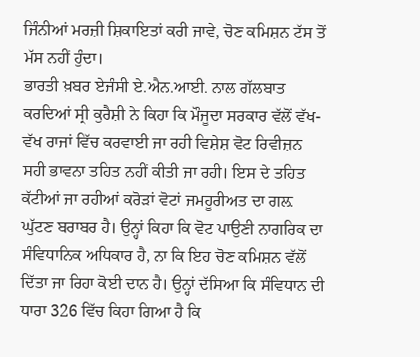ਜਿੰਨੀਆਂ ਮਰਜ਼ੀ ਸ਼ਿਕਾਇਤਾਂ ਕਰੀ ਜਾਵੇ, ਚੋਣ ਕਮਿਸ਼ਨ ਟੱਸ ਤੋਂ ਮੱਸ ਨਹੀਂ ਹੁੰਦਾ।
ਭਾਰਤੀ ਖ਼ਬਰ ਏਜੰਸੀ ਏ.ਐਨ.ਆਈ. ਨਾਲ ਗੱਲਬਾਤ ਕਰਦਿਆਂ ਸ੍ਰੀ ਕੁਰੈਸ਼ੀ ਨੇ ਕਿਹਾ ਕਿ ਮੌਜੂਦਾ ਸਰਕਾਰ ਵੱਲੋਂ ਵੱਖ-ਵੱਖ ਰਾਜਾਂ ਵਿੱਚ ਕਰਵਾਈ ਜਾ ਰਹੀ ਵਿਸ਼ੇਸ਼ ਵੋਟ ਰਿਵੀਜ਼ਨ ਸਹੀ ਭਾਵਨਾ ਤਹਿਤ ਨਹੀਂ ਕੀਤੀ ਜਾ ਰਹੀ। ਇਸ ਦੇ ਤਹਿਤ ਕੱਟੀਆਂ ਜਾ ਰਹੀਆਂ ਕਰੋੜਾਂ ਵੋਟਾਂ ਜਮਹੂਰੀਅਤ ਦਾ ਗਲ਼ ਘੁੱਟਣ ਬਰਾਬਰ ਹੈ। ਉਨ੍ਹਾਂ ਕਿਹਾ ਕਿ ਵੋਟ ਪਾਉਣੀ ਨਾਗਰਿਕ ਦਾ ਸੰਵਿਧਾਨਿਕ ਅਧਿਕਾਰ ਹੈ, ਨਾ ਕਿ ਇਹ ਚੋਣ ਕਮਿਸ਼ਨ ਵੱਲੋਂ ਦਿੱਤਾ ਜਾ ਰਿਹਾ ਕੋਈ ਦਾਨ ਹੈ। ਉਨ੍ਹਾਂ ਦੱਸਿਆ ਕਿ ਸੰਵਿਧਾਨ ਦੀ ਧਾਰਾ 326 ਵਿੱਚ ਕਿਹਾ ਗਿਆ ਹੈ ਕਿ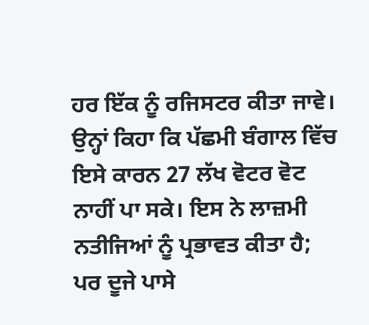ਹਰ ਇੱਕ ਨੂੰ ਰਜਿਸਟਰ ਕੀਤਾ ਜਾਵੇ। ਉਨ੍ਹਾਂ ਕਿਹਾ ਕਿ ਪੱਛਮੀ ਬੰਗਾਲ ਵਿੱਚ ਇਸੇ ਕਾਰਨ 27 ਲੱਖ ਵੋਟਰ ਵੋਟ ਨਾਹੀਂ ਪਾ ਸਕੇ। ਇਸ ਨੇ ਲਾਜ਼ਮੀ ਨਤੀਜਿਆਂ ਨੂੰ ਪ੍ਰਭਾਵਤ ਕੀਤਾ ਹੈ; ਪਰ ਦੂਜੇ ਪਾਸੇ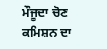ਮੌਜੂਦਾ ਚੋਣ ਕਮਿਸ਼ਨ ਦਾ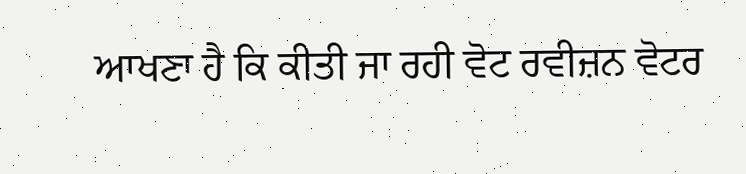ਆਖਣਾ ਹੈ ਕਿ ਕੀਤੀ ਜਾ ਰਹੀ ਵੋਟ ਰਵੀਜ਼ਨ ਵੋਟਰ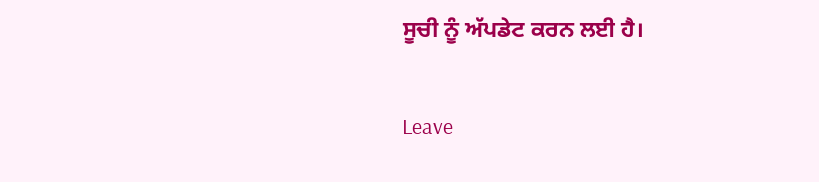ਸੂਚੀ ਨੂੰ ਅੱਪਡੇਟ ਕਰਨ ਲਈ ਹੈ।

Leave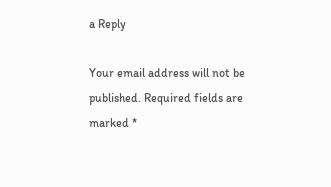a Reply

Your email address will not be published. Required fields are marked *